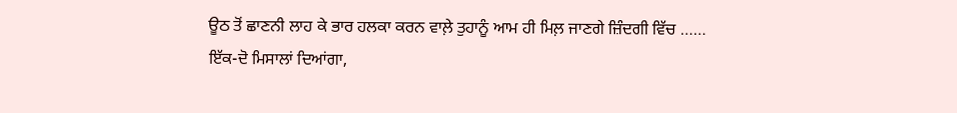ਊਠ ਤੋਂ ਛਾਣਨੀ ਲਾਹ ਕੇ ਭਾਰ ਹਲਕਾ ਕਰਨ ਵਾਲ਼ੇ ਤੁਹਾਨੂੰ ਆਮ ਹੀ ਮਿਲ਼ ਜਾਣਗੇ ਜ਼ਿੰਦਗੀ ਵਿੱਚ ……
ਇੱਕ-ਦੋ ਮਿਸਾਲਾਂ ਦਿਆਂਗਾ,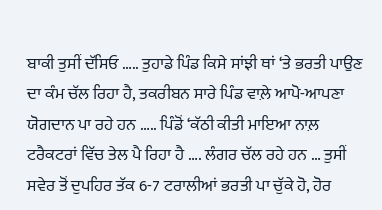ਬਾਕੀ ਤੁਸੀਂ ਦੱਸਿਓ ….. ਤੁਹਾਡੇ ਪਿੰਡ ਕਿਸੇ ਸਾਂਝੀ ਥਾਂ ‘ਤੇ ਭਰਤੀ ਪਾਉਣ ਦਾ ਕੰਮ ਚੱਲ ਰਿਹਾ ਹੈ, ਤਕਰੀਬਨ ਸਾਰੇ ਪਿੰਡ ਵਾਲ਼ੇ ਆਪੋ-ਆਪਣਾ ਯੋਗਦਾਨ ਪਾ ਰਹੇ ਹਨ ….. ਪਿੰਡੋਂ ‘ਕੱਠੀ ਕੀਤੀ ਮਾਇਆ ਨਾਲ਼ ਟਰੈਕਟਰਾਂ ਵਿੱਚ ਤੇਲ ਪੈ ਰਿਹਾ ਹੈ …. ਲੰਗਰ ਚੱਲ ਰਹੇ ਹਨ … ਤੁਸੀਂ ਸਵੇਰ ਤੋਂ ਦੁਪਹਿਰ ਤੱਕ 6-7 ਟਰਾਲੀਆਂ ਭਰਤੀ ਪਾ ਚੁੱਕੇ ਹੋ, ਹੋਰ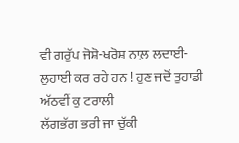ਵੀ ਗਰੁੱਪ ਜੋਸ਼ੋ-ਖਰੋਸ਼ ਨਾਲ਼ ਲਦਾਈ-ਲੁਹਾਈ ਕਰ ਰਹੇ ਹਨ ! ਹੁਣ ਜਦੋਂ ਤੁਹਾਡੀ ਅੱਠਵੀਂ ਕੁ ਟਰਾਲੀ
ਲੱਗਭੱਗ ਭਰੀ ਜਾ ਚੁੱਕੀ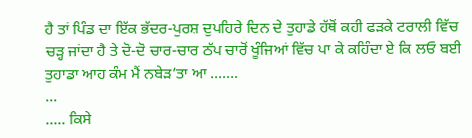ਹੈ ਤਾਂ ਪਿੰਡ ਦਾ ਇੱਕ ਭੱਦਰ-ਪੁਰਸ਼ ਦੁਪਹਿਰੇ ਦਿਨ ਦੇ ਤੁਹਾਡੇ ਹੱਥੋਂ ਕਹੀ ਫੜਕੇ ਟਰਾਲੀ ਵਿੱਚ ਚੜ੍ਹ ਜਾਂਦਾ ਹੈ ਤੇ ਦੋ-ਦੋ ਚਾਰ-ਚਾਰ ਠੱਪ ਚਾਰੋਂ ਖੂੰਜਿਆਂ ਵਿੱਚ ਪਾ ਕੇ ਕਹਿੰਦਾ ਏ ਕਿ ਲਓ ਬਈ ਤੁਹਾਡਾ ਆਹ ਕੰਮ ਮੈਂ ਨਬੇੜ’ਤਾ ਆ …….
...
….. ਕਿਸੇ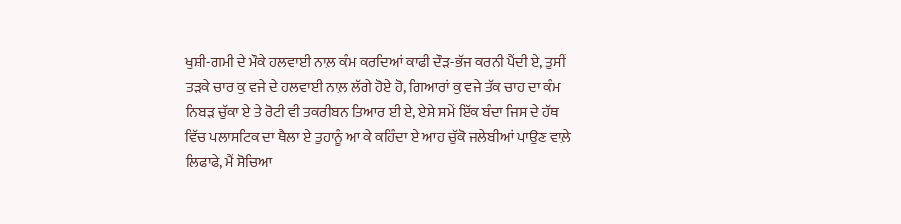ਖੁਸ਼ੀ-ਗਮੀ ਦੇ ਮੌਕੇ ਹਲਵਾਈ ਨਾਲ਼ ਕੰਮ ਕਰਦਿਆਂ ਕਾਫੀ ਦੌੜ-ਭੱਜ ਕਰਨੀ ਪੈਂਦੀ ਏ, ਤੁਸੀਂ ਤੜਕੇ ਚਾਰ ਕੁ ਵਜੇ ਦੇ ਹਲਵਾਈ ਨਾਲ਼ ਲੱਗੇ ਹੋਏ ਹੋ, ਗਿਆਰਾਂ ਕੁ ਵਜੇ ਤੱਕ ਚਾਹ ਦਾ ਕੰਮ ਨਿਬੜ ਚੁੱਕਾ ਏ ਤੇ ਰੋਟੀ ਵੀ ਤਕਰੀਬਨ ਤਿਆਰ ਈ ਏ, ਏਸੇ ਸਮੇਂ ਇੱਕ ਬੰਦਾ ਜਿਸ ਦੇ ਹੱਥ ਵਿੱਚ ਪਲਾਸਟਿਕ ਦਾ ਥੈਲਾ ਏ ਤੁਹਾਨੂੰ ਆ ਕੇ ਕਹਿੰਦਾ ਏ ਆਹ ਚੁੱਕੋ ਜਲੇਬੀਆਂ ਪਾਉਣ ਵਾਲ਼ੇ ਲਿਫਾਫੇ, ਮੈਂ ਸੋਚਿਆ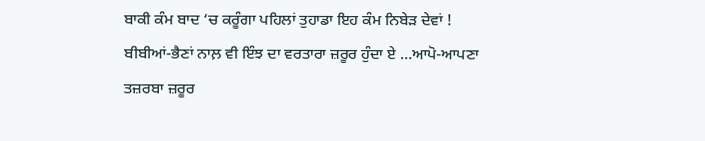ਬਾਕੀ ਕੰਮ ਬਾਦ ‘ਚ ਕਰੂੰਗਾ ਪਹਿਲਾਂ ਤੁਹਾਡਾ ਇਹ ਕੰਮ ਨਿਬੇੜ ਦੇਵਾਂ !
ਬੀਬੀਆਂ-ਭੈਣਾਂ ਨਾਲ਼ ਵੀ ਇੰਝ ਦਾ ਵਰਤਾਰਾ ਜ਼ਰੂਰ ਹੁੰਦਾ ਏ …ਆਪੋ-ਆਪਣਾ ਤਜ਼ਰਬਾ ਜ਼ਰੂਰ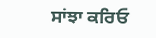ਸਾਂਝਾ ਕਰਿਓ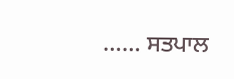…… ਸਤਪਾਲ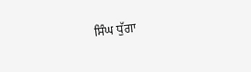ਸਿੰਘ ਧੁੱਗਾ